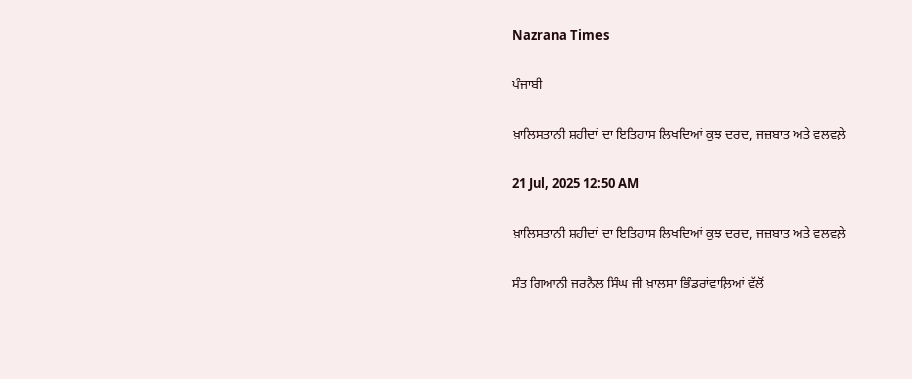Nazrana Times

ਪੰਜਾਬੀ

ਖ਼ਾਲਿਸਤਾਨੀ ਸ਼ਹੀਦਾਂ ਦਾ ਇਤਿਹਾਸ ਲਿਖਦਿਆਂ ਕੁਝ ਦਰਦ, ਜਜ਼ਬਾਤ ਅਤੇ ਵਲਵਲ਼ੇ

21 Jul, 2025 12:50 AM

ਖ਼ਾਲਿਸਤਾਨੀ ਸ਼ਹੀਦਾਂ ਦਾ ਇਤਿਹਾਸ ਲਿਖਦਿਆਂ ਕੁਝ ਦਰਦ, ਜਜ਼ਬਾਤ ਅਤੇ ਵਲਵਲ਼ੇ

ਸੰਤ ਗਿਆਨੀ ਜਰਨੈਲ ਸਿੰਘ ਜੀ ਖ਼ਾਲਸਾ ਭਿੰਡਰਾਂਵਾਲ਼ਿਆਂ ਵੱਲੋਂ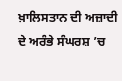ਖ਼ਾਲਿਸਤਾਨ ਦੀ ਅਜ਼ਾਦੀ ਦੇ ਅਰੰਭੇ ਸੰਘਰਸ਼ ’ਚ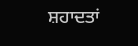ਸ਼ਹਾਦਤਾਂ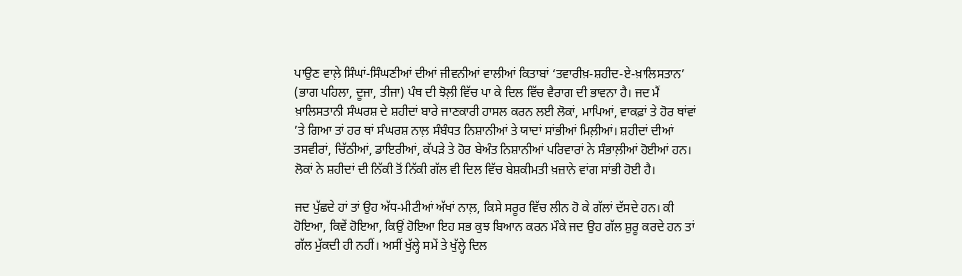ਪਾਉਣ ਵਾਲ਼ੇ ਸਿੰਘਾਂ-ਸਿੰਘਣੀਆਂ ਦੀਆਂ ਜੀਵਨੀਆਂ ਵਾਲੀਆਂ ਕਿਤਾਬਾਂ ‘ਤਵਾਰੀਖ਼-ਸ਼ਹੀਦ-ਏ-ਖ਼ਾਲਿਸਤਾਨ’ (ਭਾਗ ਪਹਿਲਾ, ਦੂਜਾ, ਤੀਜਾ) ਪੰਥ ਦੀ ਝੋਲ਼ੀ ਵਿੱਚ ਪਾ ਕੇ ਦਿਲ ਵਿੱਚ ਵੈਰਾਗ ਦੀ ਭਾਵਨਾ ਹੈ। ਜਦ ਮੈਂ ਖ਼ਾਲਿਸਤਾਨੀ ਸੰਘਰਸ਼ ਦੇ ਸ਼ਹੀਦਾਂ ਬਾਰੇ ਜਾਣਕਾਰੀ ਹਾਸਲ ਕਰਨ ਲਈ ਲੋਕਾਂ, ਮਾਪਿਆਂ, ਵਾਕਫ਼ਾਂ ਤੇ ਹੋਰ ਥਾਂਵਾਂ ’ਤੇ ਗਿਆ ਤਾਂ ਹਰ ਥਾਂ ਸੰਘਰਸ਼ ਨਾਲ਼ ਸੰਬੰਧਤ ਨਿਸ਼ਾਨੀਆਂ ਤੇ ਯਾਦਾਂ ਸਾਂਭੀਆਂ ਮਿਲ਼ੀਆਂ। ਸ਼ਹੀਦਾਂ ਦੀਆਂ ਤਸਵੀਰਾਂ, ਚਿੱਠੀਆਂ, ਡਾਇਰੀਆਂ, ਕੱਪੜੇ ਤੇ ਹੋਰ ਬੇਅੰਤ ਨਿਸ਼ਾਨੀਆਂ ਪਰਿਵਾਰਾਂ ਨੇ ਸੰਭਾਲ਼ੀਆਂ ਹੋਈਆਂ ਹਨ। ਲੋਕਾਂ ਨੇ ਸ਼ਹੀਦਾਂ ਦੀ ਨਿੱਕੀ ਤੋਂ ਨਿੱਕੀ ਗੱਲ ਵੀ ਦਿਲ ਵਿੱਚ ਬੇਸ਼ਕੀਮਤੀ ਖ਼ਜ਼ਾਨੇ ਵਾਂਗ ਸਾਂਭੀ ਹੋਈ ਹੈ।

ਜਦ ਪੁੱਛਦੇ ਹਾਂ ਤਾਂ ਉਹ ਅੱਧ-ਮੀਟੀਆਂ ਅੱਖਾਂ ਨਾਲ਼, ਕਿਸੇ ਸਰੂਰ ਵਿੱਚ ਲੀਨ ਹੋ ਕੇ ਗੱਲਾਂ ਦੱਸਦੇ ਹਨ। ਕੀ ਹੋਇਆ, ਕਿਵੇਂ ਹੋਇਆ, ਕਿਉਂ ਹੋਇਆ ਇਹ ਸਭ ਕੁਝ ਬਿਆਨ ਕਰਨ ਮੌਕੇ ਜਦ ਉਹ ਗੱਲ ਸ਼ੁਰੂ ਕਰਦੇ ਹਨ ਤਾਂ ਗੱਲ ਮੁੱਕਦੀ ਹੀ ਨਹੀਂ। ਅਸੀਂ ਖੁੱਲ੍ਹੇ ਸਮੇਂ ਤੇ ਖੁੱਲ੍ਹੇ ਦਿਲ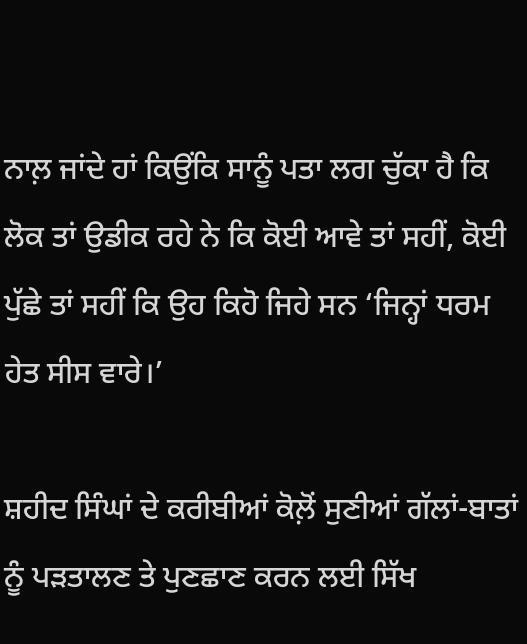ਨਾਲ਼ ਜਾਂਦੇ ਹਾਂ ਕਿਉਂਕਿ ਸਾਨੂੰ ਪਤਾ ਲਗ ਚੁੱਕਾ ਹੈ ਕਿ ਲੋਕ ਤਾਂ ਉਡੀਕ ਰਹੇ ਨੇ ਕਿ ਕੋਈ ਆਵੇ ਤਾਂ ਸਹੀਂ, ਕੋਈ ਪੁੱਛੇ ਤਾਂ ਸਹੀਂ ਕਿ ਉਹ ਕਿਹੋ ਜਿਹੇ ਸਨ ‘ਜਿਨ੍ਹਾਂ ਧਰਮ ਹੇਤ ਸੀਸ ਵਾਰੇ।’

ਸ਼ਹੀਦ ਸਿੰਘਾਂ ਦੇ ਕਰੀਬੀਆਂ ਕੋਲ਼ੋਂ ਸੁਣੀਆਂ ਗੱਲਾਂ-ਬਾਤਾਂ ਨੂੰ ਪੜਤਾਲਣ ਤੇ ਪੁਣਛਾਣ ਕਰਨ ਲਈ ਸਿੱਖ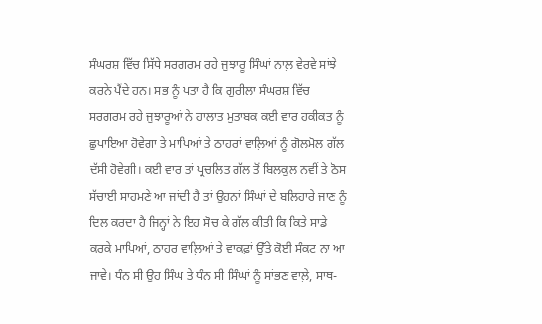ਸੰਘਰਸ਼ ਵਿੱਚ ਸਿੱਧੇ ਸਰਗਰਮ ਰਹੇ ਜੁਝਾਰੂ ਸਿੰਘਾਂ ਨਾਲ਼ ਵੇਰਵੇ ਸਾਂਝੇ ਕਰਨੇ ਪੈਂਦੇ ਹਨ। ਸਭ ਨੂੰ ਪਤਾ ਹੈ ਕਿ ਗੁਰੀਲਾ ਸੰਘਰਸ਼ ਵਿੱਚ ਸਰਗਰਮ ਰਹੇ ਜੁਝਾਰੂਆਂ ਨੇ ਹਾਲਾਤ ਮੁਤਾਬਕ ਕਈ ਵਾਰ ਹਕੀਕਤ ਨੂੰ ਛੁਪਾਇਆ ਹੋਵੇਗਾ ਤੇ ਮਾਪਿਆਂ ਤੇ ਠਾਹਰਾਂ ਵਾਲ਼ਿਆਂ ਨੂੰ ਗੋਲਮੋਲ ਗੱਲ ਦੱਸੀ ਹੋਵੇਗੀ। ਕਈ ਵਾਰ ਤਾਂ ਪ੍ਰਚਲਿਤ ਗੱਲ ਤੋਂ ਬਿਲਕੁਲ ਨਵੀਂ ਤੇ ਠੋਸ ਸੱਚਾਈ ਸਾਹਮਣੇ ਆ ਜਾਂਦੀ ਹੈ ਤਾਂ ਉਹਨਾਂ ਸਿੰਘਾਂ ਦੇ ਬਲਿਹਾਰੇ ਜਾਣ ਨੂੰ ਦਿਲ ਕਰਦਾ ਹੈ ਜਿਨ੍ਹਾਂ ਨੇ ਇਹ ਸੋਚ ਕੇ ਗੱਲ ਕੀਤੀ ਕਿ ਕਿਤੇ ਸਾਡੇ ਕਰਕੇ ਮਾਪਿਆਂ, ਠਾਹਰ ਵਾਲ਼ਿਆਂ ਤੇ ਵਾਕਫ਼ਾਂ ਉੱਤੇ ਕੋਈ ਸੰਕਟ ਨਾ ਆ ਜਾਵੇ। ਧੰਨ ਸੀ ਉਹ ਸਿੰਘ ਤੇ ਧੰਨ ਸੀ ਸਿੰਘਾਂ ਨੂੰ ਸਾਂਭਣ ਵਾਲ਼ੇ, ਸਾਥ-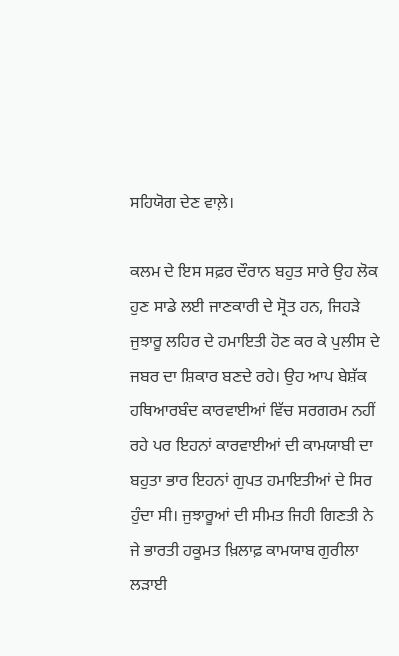ਸਹਿਯੋਗ ਦੇਣ ਵਾਲ਼ੇ।

ਕਲਮ ਦੇ ਇਸ ਸਫ਼ਰ ਦੌਰਾਨ ਬਹੁਤ ਸਾਰੇ ਉਹ ਲੋਕ ਹੁਣ ਸਾਡੇ ਲਈ ਜਾਣਕਾਰੀ ਦੇ ਸ੍ਰੋਤ ਹਨ, ਜਿਹੜੇ ਜੁਝਾਰੂ ਲਹਿਰ ਦੇ ਹਮਾਇਤੀ ਹੋਣ ਕਰ ਕੇ ਪੁਲੀਸ ਦੇ ਜਬਰ ਦਾ ਸ਼ਿਕਾਰ ਬਣਦੇ ਰਹੇ। ਉਹ ਆਪ ਬੇਸ਼ੱਕ ਹਥਿਆਰਬੰਦ ਕਾਰਵਾਈਆਂ ਵਿੱਚ ਸਰਗਰਮ ਨਹੀਂ ਰਹੇ ਪਰ ਇਹਨਾਂ ਕਾਰਵਾਈਆਂ ਦੀ ਕਾਮਯਾਬੀ ਦਾ ਬਹੁਤਾ ਭਾਰ ਇਹਨਾਂ ਗੁਪਤ ਹਮਾਇਤੀਆਂ ਦੇ ਸਿਰ ਹੁੰਦਾ ਸੀ। ਜੁਝਾਰੂਆਂ ਦੀ ਸੀਮਤ ਜਿਹੀ ਗਿਣਤੀ ਨੇ ਜੇ ਭਾਰਤੀ ਹਕੂਮਤ ਖ਼ਿਲਾਫ਼ ਕਾਮਯਾਬ ਗੁਰੀਲਾ ਲੜਾਈ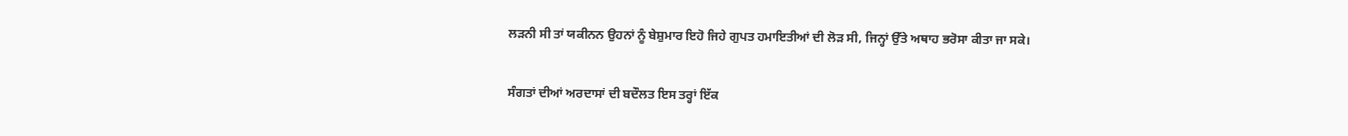ਲੜਨੀ ਸੀ ਤਾਂ ਯਕੀਨਨ ਉਹਨਾਂ ਨੂੰ ਬੇਸ਼ੁਮਾਰ ਇਹੋ ਜਿਹੇ ਗੁਪਤ ਹਮਾਇਤੀਆਂ ਦੀ ਲੋੜ ਸੀ, ਜਿਨ੍ਹਾਂ ਉੱਤੇ ਅਥਾਹ ਭਰੋਸਾ ਕੀਤਾ ਜਾ ਸਕੇ।

ਸੰਗਤਾਂ ਦੀਆਂ ਅਰਦਾਸਾਂ ਦੀ ਬਦੌਲਤ ਇਸ ਤਰ੍ਹਾਂ ਇੱਕ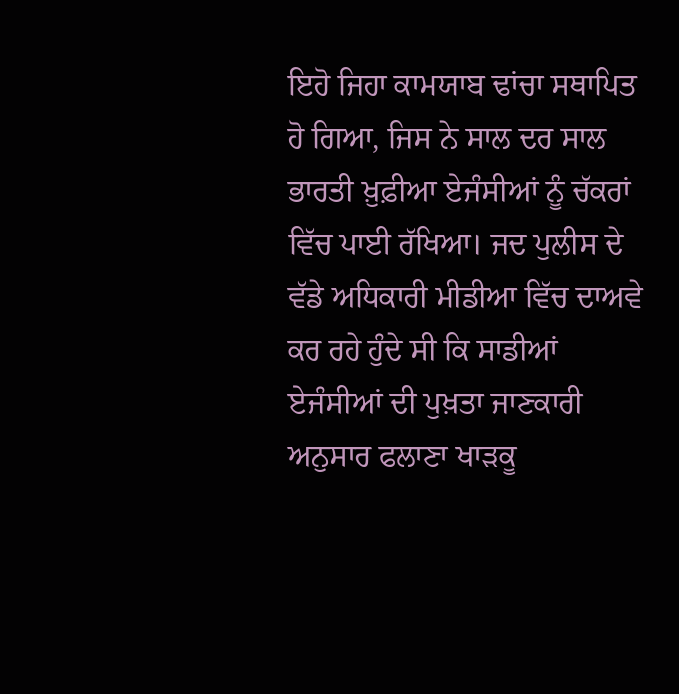ਇਹੋ ਜਿਹਾ ਕਾਮਯਾਬ ਢਾਂਚਾ ਸਥਾਪਿਤ ਹੋ ਗਿਆ, ਜਿਸ ਨੇ ਸਾਲ ਦਰ ਸਾਲ ਭਾਰਤੀ ਖ਼ੁਫ਼ੀਆ ਏਜੰਸੀਆਂ ਨੂੰ ਚੱਕਰਾਂ ਵਿੱਚ ਪਾਈ ਰੱਖਿਆ। ਜਦ ਪੁਲੀਸ ਦੇ ਵੱਡੇ ਅਧਿਕਾਰੀ ਮੀਡੀਆ ਵਿੱਚ ਦਾਅਵੇ ਕਰ ਰਹੇ ਹੁੰਦੇ ਸੀ ਕਿ ਸਾਡੀਆਂ ਏਜੰਸੀਆਂ ਦੀ ਪੁਖ਼ਤਾ ਜਾਣਕਾਰੀ ਅਨੁਸਾਰ ਫਲਾਣਾ ਖਾੜਕੂ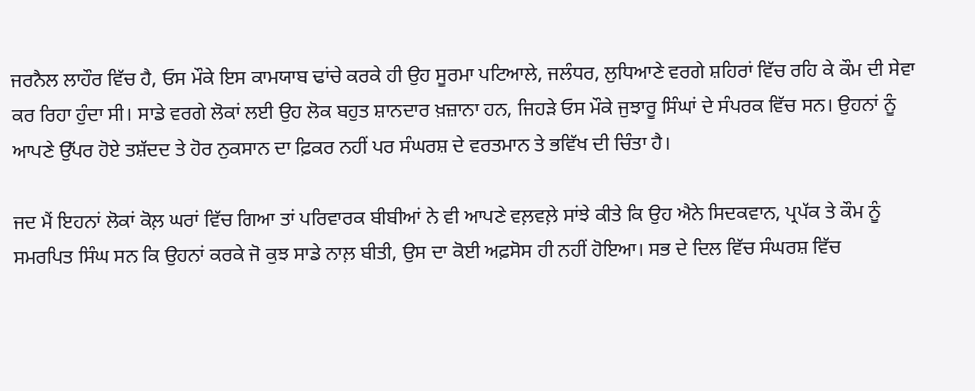ਜਰਨੈਲ ਲਾਹੌਰ ਵਿੱਚ ਹੈ, ਓਸ ਮੌਕੇ ਇਸ ਕਾਮਯਾਬ ਢਾਂਚੇ ਕਰਕੇ ਹੀ ਉਹ ਸੂਰਮਾ ਪਟਿਆਲੇ, ਜਲੰਧਰ, ਲੁਧਿਆਣੇ ਵਰਗੇ ਸ਼ਹਿਰਾਂ ਵਿੱਚ ਰਹਿ ਕੇ ਕੌਮ ਦੀ ਸੇਵਾ ਕਰ ਰਿਹਾ ਹੁੰਦਾ ਸੀ। ਸਾਡੇ ਵਰਗੇ ਲੋਕਾਂ ਲਈ ਉਹ ਲੋਕ ਬਹੁਤ ਸ਼ਾਨਦਾਰ ਖ਼ਜ਼ਾਨਾ ਹਨ, ਜਿਹੜੇ ਓਸ ਮੌਕੇ ਜੁਝਾਰੂ ਸਿੰਘਾਂ ਦੇ ਸੰਪਰਕ ਵਿੱਚ ਸਨ। ਉਹਨਾਂ ਨੂੰ ਆਪਣੇ ਉੱਪਰ ਹੋਏ ਤਸ਼ੱਦਦ ਤੇ ਹੋਰ ਨੁਕਸਾਨ ਦਾ ਫ਼ਿਕਰ ਨਹੀਂ ਪਰ ਸੰਘਰਸ਼ ਦੇ ਵਰਤਮਾਨ ਤੇ ਭਵਿੱਖ ਦੀ ਚਿੰਤਾ ਹੈ।

ਜਦ ਮੈਂ ਇਹਨਾਂ ਲੋਕਾਂ ਕੋਲ਼ ਘਰਾਂ ਵਿੱਚ ਗਿਆ ਤਾਂ ਪਰਿਵਾਰਕ ਬੀਬੀਆਂ ਨੇ ਵੀ ਆਪਣੇ ਵਲ਼ਵਲ਼ੇ ਸਾਂਝੇ ਕੀਤੇ ਕਿ ਉਹ ਐਨੇ ਸਿਦਕਵਾਨ, ਪ੍ਰਪੱਕ ਤੇ ਕੌਮ ਨੂੰ ਸਮਰਪਿਤ ਸਿੰਘ ਸਨ ਕਿ ਉਹਨਾਂ ਕਰਕੇ ਜੋ ਕੁਝ ਸਾਡੇ ਨਾਲ਼ ਬੀਤੀ, ਉਸ ਦਾ ਕੋਈ ਅਫ਼ਸੋਸ ਹੀ ਨਹੀਂ ਹੋਇਆ। ਸਭ ਦੇ ਦਿਲ ਵਿੱਚ ਸੰਘਰਸ਼ ਵਿੱਚ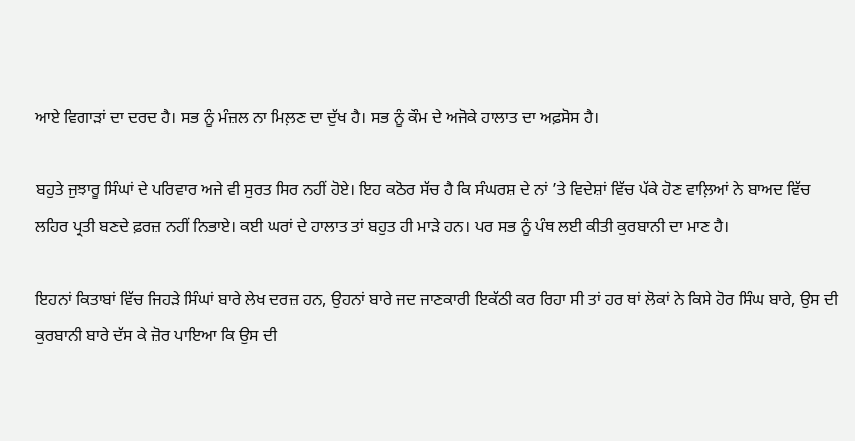ਆਏ ਵਿਗਾੜਾਂ ਦਾ ਦਰਦ ਹੈ। ਸਭ ਨੂੰ ਮੰਜ਼ਲ ਨਾ ਮਿਲ਼ਣ ਦਾ ਦੁੱਖ ਹੈ। ਸਭ ਨੂੰ ਕੌਮ ਦੇ ਅਜੋਕੇ ਹਾਲਾਤ ਦਾ ਅਫ਼ਸੋਸ ਹੈ।

ਬਹੁਤੇ ਜੁਝਾਰੂ ਸਿੰਘਾਂ ਦੇ ਪਰਿਵਾਰ ਅਜੇ ਵੀ ਸੁਰਤ ਸਿਰ ਨਹੀਂ ਹੋਏ। ਇਹ ਕਠੋਰ ਸੱਚ ਹੈ ਕਿ ਸੰਘਰਸ਼ ਦੇ ਨਾਂ ’ਤੇ ਵਿਦੇਸ਼ਾਂ ਵਿੱਚ ਪੱਕੇ ਹੋਣ ਵਾਲ਼ਿਆਂ ਨੇ ਬਾਅਦ ਵਿੱਚ ਲਹਿਰ ਪ੍ਰਤੀ ਬਣਦੇ ਫ਼ਰਜ਼ ਨਹੀਂ ਨਿਭਾਏ। ਕਈ ਘਰਾਂ ਦੇ ਹਾਲਾਤ ਤਾਂ ਬਹੁਤ ਹੀ ਮਾੜੇ ਹਨ। ਪਰ ਸਭ ਨੂੰ ਪੰਥ ਲਈ ਕੀਤੀ ਕੁਰਬਾਨੀ ਦਾ ਮਾਣ ਹੈ।

ਇਹਨਾਂ ਕਿਤਾਬਾਂ ਵਿੱਚ ਜਿਹੜੇ ਸਿੰਘਾਂ ਬਾਰੇ ਲੇਖ ਦਰਜ਼ ਹਨ, ਉਹਨਾਂ ਬਾਰੇ ਜਦ ਜਾਣਕਾਰੀ ਇਕੱਠੀ ਕਰ ਰਿਹਾ ਸੀ ਤਾਂ ਹਰ ਥਾਂ ਲੋਕਾਂ ਨੇ ਕਿਸੇ ਹੋਰ ਸਿੰਘ ਬਾਰੇ, ਉਸ ਦੀ ਕੁਰਬਾਨੀ ਬਾਰੇ ਦੱਸ ਕੇ ਜ਼ੋਰ ਪਾਇਆ ਕਿ ਉਸ ਦੀ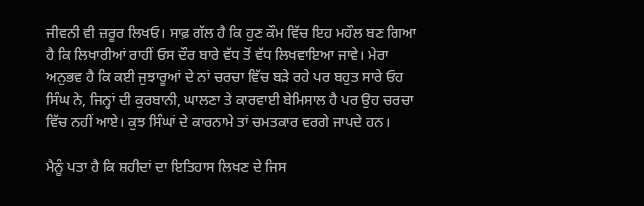ਜੀਵਨੀ ਵੀ ਜ਼ਰੂਰ ਲਿਖਓ। ਸਾਫ਼ ਗੱਲ ਹੈ ਕਿ ਹੁਣ ਕੌਮ ਵਿੱਚ ਇਹ ਮਹੌਲ ਬਣ ਗਿਆ ਹੈ ਕਿ ਲਿਖਾਰੀਆਂ ਰਾਹੀਂ ਓਸ ਦੌਰ ਬਾਰੇ ਵੱਧ ਤੋਂ ਵੱਧ ਲਿਖਵਾਇਆ ਜਾਵੇ। ਮੇਰਾ ਅਨੁਭਵ ਹੈ ਕਿ ਕਈ ਜੁਝਾਰੂਆਂ ਦੇ ਨਾਂ ਚਰਚਾ ਵਿੱਚ ਬੜੇ ਰਹੇ ਪਰ ਬਹੁਤ ਸਾਰੇ ਓਹ ਸਿੰਘ ਨੇ, ਜਿਨ੍ਹਾਂ ਦੀ ਕੁਰਬਾਨੀ, ਘਾਲਣਾ ਤੇ ਕਾਰਵਾਈ ਬੇਮਿਸਾਲ ਹੈ ਪਰ ਉਹ ਚਰਚਾ ਵਿੱਚ ਨਹੀਂ ਆਏ। ਕੁਝ ਸਿੰਘਾਂ ਦੇ ਕਾਰਨਾਮੇ ਤਾਂ ਚਮਤਕਾਰ ਵਰਗੇ ਜਾਪਦੇ ਹਨ।

ਮੈਨੂੰ ਪਤਾ ਹੈ ਕਿ ਸ਼ਹੀਦਾਂ ਦਾ ਇਤਿਹਾਸ ਲਿਖਣ ਦੇ ਜਿਸ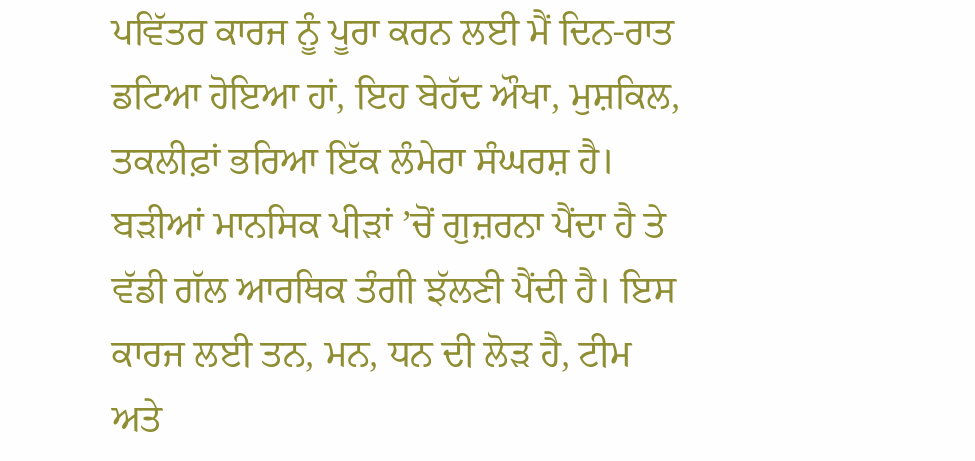ਪਵਿੱਤਰ ਕਾਰਜ ਨੂੰ ਪੂਰਾ ਕਰਨ ਲਈ ਮੈਂ ਦਿਨ-ਰਾਤ ਡਟਿਆ ਹੋਇਆ ਹਾਂ, ਇਹ ਬੇਹੱਦ ਔਖਾ, ਮੁਸ਼ਕਿਲ, ਤਕਲੀਫ਼ਾਂ ਭਰਿਆ ਇੱਕ ਲੰਮੇਰਾ ਸੰਘਰਸ਼ ਹੈ। ਬੜੀਆਂ ਮਾਨਸਿਕ ਪੀੜਾਂ ’ਚੋਂ ਗੁਜ਼ਰਨਾ ਪੈਂਦਾ ਹੈ ਤੇ ਵੱਡੀ ਗੱਲ ਆਰਥਿਕ ਤੰਗੀ ਝੱਲਣੀ ਪੈਂਦੀ ਹੈ। ਇਸ ਕਾਰਜ ਲਈ ਤਨ, ਮਨ, ਧਨ ਦੀ ਲੋੜ ਹੈ, ਟੀਮ ਅਤੇ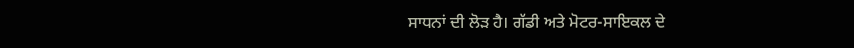ਸਾਧਨਾਂ ਦੀ ਲੋੜ ਹੈ। ਗੱਡੀ ਅਤੇ ਮੋਟਰ-ਸਾਇਕਲ ਦੇ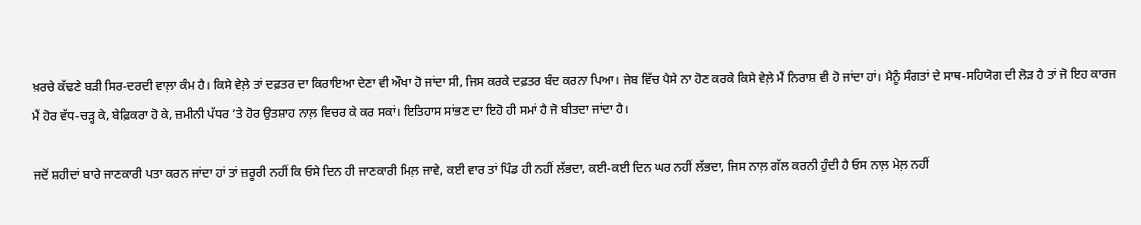ਖ਼ਰਚੇ ਕੱਢਣੇ ਬੜੀ ਸਿਰ-ਦਰਦੀ ਵਾਲ਼ਾ ਕੰਮ ਹੈ। ਕਿਸੇ ਵੇਲ਼ੇ ਤਾਂ ਦਫ਼ਤਰ ਦਾ ਕਿਰਾਇਆ ਦੇਣਾ ਵੀ ਔਖਾ ਹੋ ਜਾਂਦਾ ਸੀ, ਜਿਸ ਕਰਕੇ ਦਫ਼ਤਰ ਬੰਦ ਕਰਨਾ ਪਿਆ। ਜੇਬ ਵਿੱਚ ਪੈਸੇ ਨਾ ਹੋਣ ਕਰਕੇ ਕਿਸੇ ਵੇਲ਼ੇ ਮੈਂ ਨਿਰਾਸ਼ ਵੀ ਹੋ ਜਾਂਦਾ ਹਾਂ। ਮੈਨੂੰ ਸੰਗਤਾਂ ਦੇ ਸਾਥ-ਸਹਿਯੋਗ ਦੀ ਲੋੜ ਹੈ ਤਾਂ ਜੋ ਇਹ ਕਾਰਜ ਮੈਂ ਹੋਰ ਵੱਧ-ਚੜ੍ਹ ਕੇ, ਬੇਫ਼ਿਕਰਾ ਹੋ ਕੇ, ਜ਼ਮੀਨੀ ਪੱਧਰ ’ਤੇ ਹੋਰ ਉਤਸ਼ਾਹ ਨਾਲ਼ ਵਿਚਰ ਕੇ ਕਰ ਸਕਾਂ। ਇਤਿਹਾਸ ਸਾਂਭਣ ਦਾ ਇਹੋ ਹੀ ਸਮਾਂ ਹੈ ਜੋ ਬੀਤਦਾ ਜਾਂਦਾ ਹੈ।

ਜਦੋਂ ਸ਼ਹੀਦਾਂ ਬਾਰੇ ਜਾਣਕਾਰੀ ਪਤਾ ਕਰਨ ਜਾਂਦਾ ਹਾਂ ਤਾਂ ਜ਼ਰੂਰੀ ਨਹੀਂ ਕਿ ਓਸੇ ਦਿਨ ਹੀ ਜਾਣਕਾਰੀ ਮਿਲ਼ ਜਾਵੇ, ਕਈ ਵਾਰ ਤਾਂ ਪਿੰਡ ਹੀ ਨਹੀਂ ਲੱਭਦਾ, ਕਈ-ਕਈ ਦਿਨ ਘਰ ਨਹੀਂ ਲੱਭਦਾ, ਜਿਸ ਨਾਲ਼ ਗੱਲ ਕਰਨੀ ਹੁੰਦੀ ਹੈ ਓਸ ਨਾਲ਼ ਮੇਲ਼ ਨਹੀਂ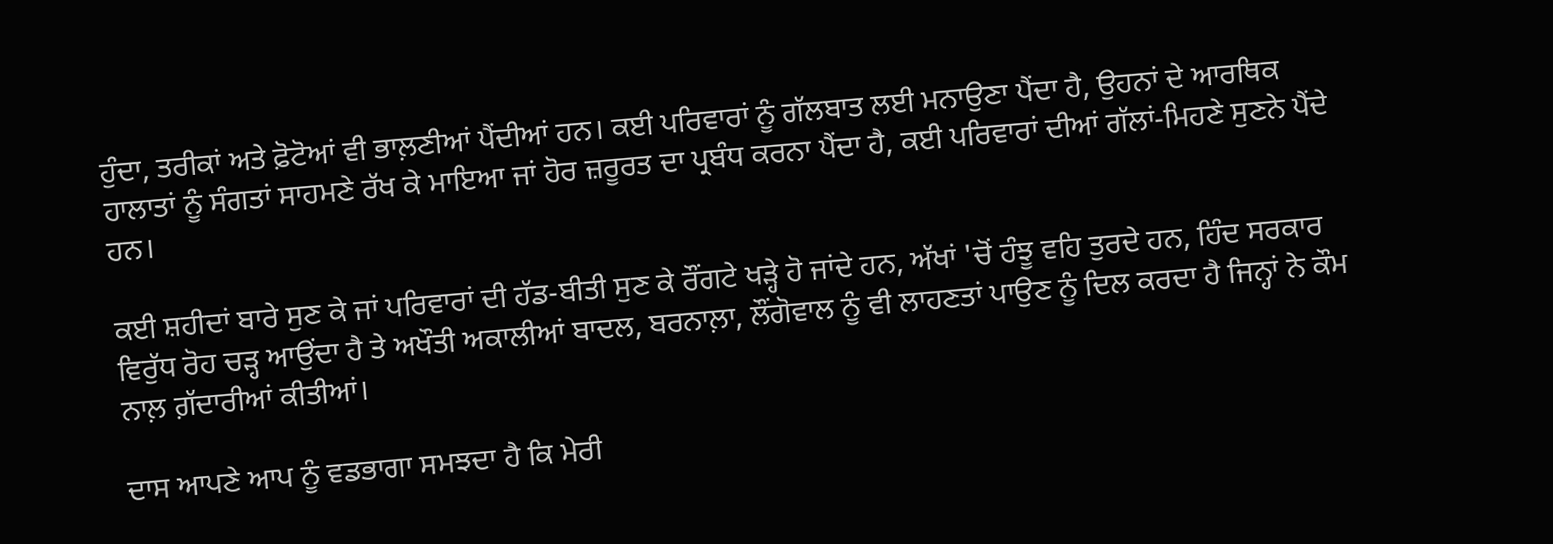ਹੁੰਦਾ, ਤਰੀਕਾਂ ਅਤੇ ਫ਼ੋਟੋਆਂ ਵੀ ਭਾਲ਼ਣੀਆਂ ਪੈਂਦੀਆਂ ਹਨ। ਕਈ ਪਰਿਵਾਰਾਂ ਨੂੰ ਗੱਲਬਾਤ ਲਈ ਮਨਾਉਣਾ ਪੈਂਦਾ ਹੈ, ਉਹਨਾਂ ਦੇ ਆਰਥਿਕ ਹਾਲਾਤਾਂ ਨੂੰ ਸੰਗਤਾਂ ਸਾਹਮਣੇ ਰੱਖ ਕੇ ਮਾਇਆ ਜਾਂ ਹੋਰ ਜ਼ਰੂਰਤ ਦਾ ਪ੍ਰਬੰਧ ਕਰਨਾ ਪੈਂਦਾ ਹੈ, ਕਈ ਪਰਿਵਾਰਾਂ ਦੀਆਂ ਗੱਲਾਂ-ਮਿਹਣੇ ਸੁਣਨੇ ਪੈਂਦੇ ਹਨ।

ਕਈ ਸ਼ਹੀਦਾਂ ਬਾਰੇ ਸੁਣ ਕੇ ਜਾਂ ਪਰਿਵਾਰਾਂ ਦੀ ਹੱਡ-ਬੀਤੀ ਸੁਣ ਕੇ ਰੌਂਗਟੇ ਖੜ੍ਹੇ ਹੋ ਜਾਂਦੇ ਹਨ, ਅੱਖਾਂ 'ਚੋਂ ਹੰਝੂ ਵਹਿ ਤੁਰਦੇ ਹਨ, ਹਿੰਦ ਸਰਕਾਰ ਵਿਰੁੱਧ ਰੋਹ ਚੜ੍ਹ ਆਉਂਦਾ ਹੈ ਤੇ ਅਖੌਤੀ ਅਕਾਲੀਆਂ ਬਾਦਲ, ਬਰਨਾਲ਼ਾ, ਲੌਂਗੋਵਾਲ ਨੂੰ ਵੀ ਲਾਹਣਤਾਂ ਪਾਉਣ ਨੂੰ ਦਿਲ ਕਰਦਾ ਹੈ ਜਿਨ੍ਹਾਂ ਨੇ ਕੌਮ ਨਾਲ਼ ਗ਼ੱਦਾਰੀਆਂ ਕੀਤੀਆਂ।

ਦਾਸ ਆਪਣੇ ਆਪ ਨੂੰ ਵਡਭਾਗਾ ਸਮਝਦਾ ਹੈ ਕਿ ਮੇਰੀ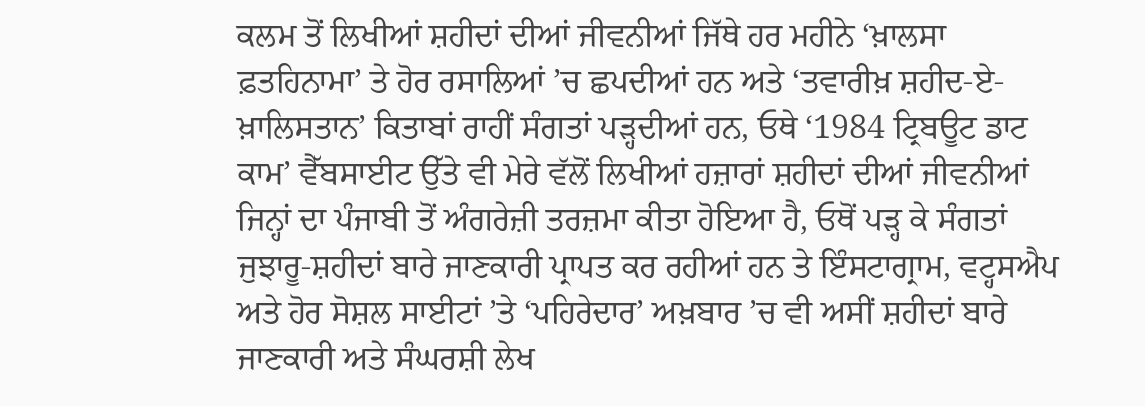ਕਲਮ ਤੋਂ ਲਿਖੀਆਂ ਸ਼ਹੀਦਾਂ ਦੀਆਂ ਜੀਵਨੀਆਂ ਜਿੱਥੇ ਹਰ ਮਹੀਨੇ ‘ਖ਼ਾਲਸਾ ਫ਼ਤਹਿਨਾਮਾ’ ਤੇ ਹੋਰ ਰਸਾਲਿਆਂ ’ਚ ਛਪਦੀਆਂ ਹਨ ਅਤੇ ‘ਤਵਾਰੀਖ਼ ਸ਼ਹੀਦ-ਏ-ਖ਼ਾਲਿਸਤਾਨ’ ਕਿਤਾਬਾਂ ਰਾਹੀਂ ਸੰਗਤਾਂ ਪੜ੍ਹਦੀਆਂ ਹਨ, ਓਥੇ ‘1984 ਟ੍ਰਿਬਊਟ ਡਾਟ ਕਾਮ’ ਵੈੱਬਸਾਈਟ ਉੱਤੇ ਵੀ ਮੇਰੇ ਵੱਲੋਂ ਲਿਖੀਆਂ ਹਜ਼ਾਰਾਂ ਸ਼ਹੀਦਾਂ ਦੀਆਂ ਜੀਵਨੀਆਂ ਜਿਨ੍ਹਾਂ ਦਾ ਪੰਜਾਬੀ ਤੋਂ ਅੰਗਰੇਜ਼ੀ ਤਰਜ਼ਮਾ ਕੀਤਾ ਹੋਇਆ ਹੈ, ਓਥੋਂ ਪੜ੍ਹ ਕੇ ਸੰਗਤਾਂ ਜੁਝਾਰੂ-ਸ਼ਹੀਦਾਂ ਬਾਰੇ ਜਾਣਕਾਰੀ ਪ੍ਰਾਪਤ ਕਰ ਰਹੀਆਂ ਹਨ ਤੇ ਇੰਸਟਾਗ੍ਰਾਮ, ਵਟ੍ਹਸਐਪ ਅਤੇ ਹੋਰ ਸੋਸ਼ਲ ਸਾਈਟਾਂ ’ਤੇ ‘ਪਹਿਰੇਦਾਰ’ ਅਖ਼ਬਾਰ ’ਚ ਵੀ ਅਸੀਂ ਸ਼ਹੀਦਾਂ ਬਾਰੇ ਜਾਣਕਾਰੀ ਅਤੇ ਸੰਘਰਸ਼ੀ ਲੇਖ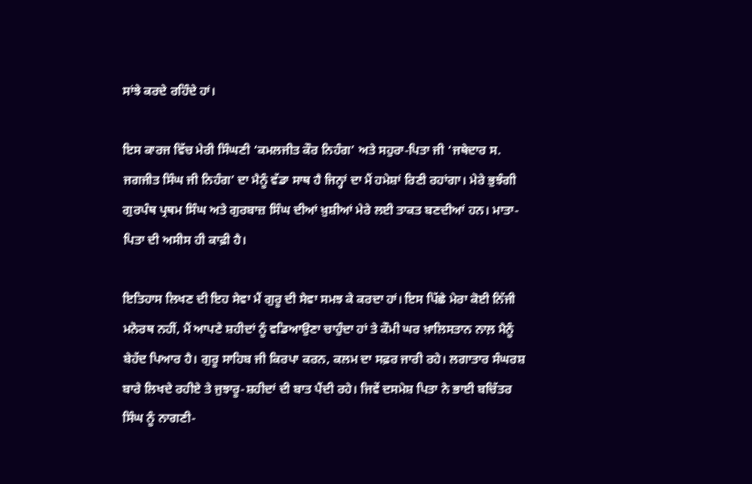ਸਾਂਝੇ ਕਰਦੇ ਰਹਿੰਦੇ ਹਾਂ।

ਇਸ ਕਾਰਜ ਵਿੱਚ ਮੇਰੀ ਸਿੰਘਣੀ ‘ਕਮਲਜੀਤ ਕੌਰ ਨਿਹੰਗ’ ਅਤੇ ਸਹੁਰਾ-ਪਿਤਾ ਜੀ ‘ਜਥੇਦਾਰ ਸ. ਜਗਜੀਤ ਸਿੰਘ ਜੀ ਨਿਹੰਗ’ ਦਾ ਮੈਨੂੰ ਵੱਡਾ ਸਾਥ ਹੈ ਜਿਨ੍ਹਾਂ ਦਾ ਮੈਂ ਹਮੇਸ਼ਾਂ ਰਿਣੀ ਰਹਾਂਗਾ। ਮੇਰੇ ਭੁਝੰਗੀ ਗੁਰਪੰਥ ਪ੍ਰਥਮ ਸਿੰਘ ਅਤੇ ਗੁਰਬਾਜ਼ ਸਿੰਘ ਦੀਆਂ ਖ਼ੁਸ਼ੀਆਂ ਮੇਰੇ ਲਈ ਤਾਕਤ ਬਣਦੀਆਂ ਹਨ। ਮਾਤਾ-ਪਿਤਾ ਦੀ ਅਸੀਸ ਹੀ ਕਾਫ਼ੀ ਹੈ।

ਇਤਿਹਾਸ ਲਿਖਣ ਦੀ ਇਹ ਸੇਵਾ ਮੈਂ ਗੁਰੂ ਦੀ ਸੇਵਾ ਸਮਝ ਕੇ ਕਰਦਾ ਹਾਂ। ਇਸ ਪਿੱਛੇ ਮੇਰਾ ਕੋਈ ਨਿੱਜੀ ਮਨੋਰਥ ਨਹੀਂ, ਮੈਂ ਆਪਣੇ ਸ਼ਹੀਦਾਂ ਨੂੰ ਵਡਿਆਉਣਾ ਚਾਹੁੰਦਾ ਹਾਂ ਤੇ ਕੌਮੀ ਘਰ ਖ਼ਾਲਿਸਤਾਨ ਨਾਲ਼ ਮੈਨੂੰ ਬੇਹੱਦ ਪਿਆਰ ਹੈ। ਗੁਰੂ ਸਾਹਿਬ ਜੀ ਕਿਰਪਾ ਕਰਨ, ਕਲਮ ਦਾ ਸਫ਼ਰ ਜਾਰੀ ਰਹੇ। ਲਗਾਤਾਰ ਸੰਘਰਸ਼ ਬਾਰੇ ਲਿਖਦੇ ਰਹੀਏ ਤੇ ਜੁਝਾਰੂ-ਸ਼ਹੀਦਾਂ ਦੀ ਬਾਤ ਪੈਂਦੀ ਰਹੇ। ਜਿਵੇਂ ਦਸਮੇਸ਼ ਪਿਤਾ ਨੇ ਭਾਈ ਬਚਿੱਤਰ ਸਿੰਘ ਨੂੰ ਨਾਗਣੀ-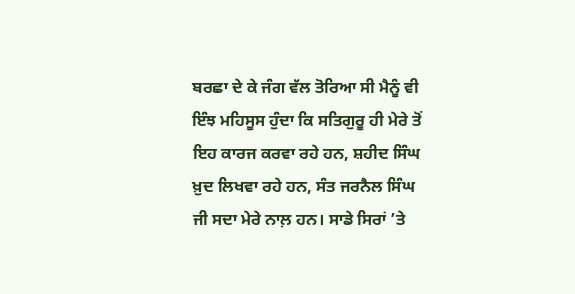ਬਰਛਾ ਦੇ ਕੇ ਜੰਗ ਵੱਲ ਤੋਰਿਆ ਸੀ ਮੈਨੂੰ ਵੀ ਇੰਝ ਮਹਿਸੂਸ ਹੁੰਦਾ ਕਿ ਸਤਿਗੁਰੂ ਹੀ ਮੇਰੇ ਤੋਂ ਇਹ ਕਾਰਜ ਕਰਵਾ ਰਹੇ ਹਨ, ਸ਼ਹੀਦ ਸਿੰਘ ਖ਼ੁਦ ਲਿਖਵਾ ਰਹੇ ਹਨ, ਸੰਤ ਜਰਨੈਲ ਸਿੰਘ ਜੀ ਸਦਾ ਮੇਰੇ ਨਾਲ਼ ਹਨ। ਸਾਡੇ ਸਿਰਾਂ ’ਤੇ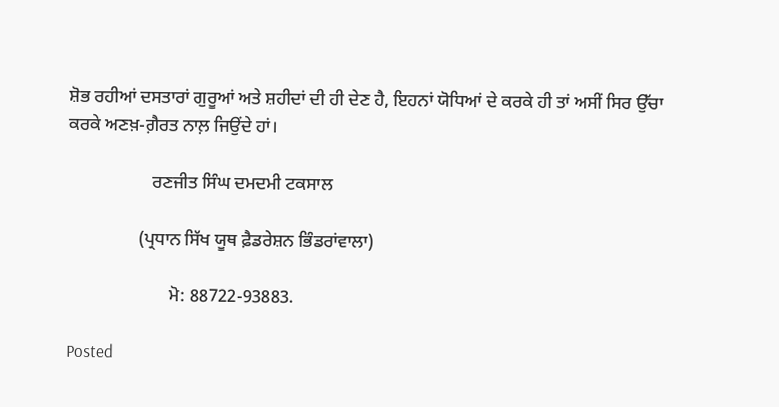ਸ਼ੋਭ ਰਹੀਆਂ ਦਸਤਾਰਾਂ ਗੁਰੂਆਂ ਅਤੇ ਸ਼ਹੀਦਾਂ ਦੀ ਹੀ ਦੇਣ ਹੈ, ਇਹਨਾਂ ਯੋਧਿਆਂ ਦੇ ਕਰਕੇ ਹੀ ਤਾਂ ਅਸੀਂ ਸਿਰ ਉੱਚਾ ਕਰਕੇ ਅਣਖ਼-ਗ਼ੈਰਤ ਨਾਲ਼ ਜਿਉਂਦੇ ਹਾਂ।

                   ਰਣਜੀਤ ਸਿੰਘ ਦਮਦਮੀ ਟਕਸਾਲ

                (ਪ੍ਰਧਾਨ ਸਿੱਖ ਯੂਥ ਫ਼ੈਡਰੇਸ਼ਨ ਭਿੰਡਰਾਂਵਾਲਾ)

                       ਮੋ: 88722-93883.

Posted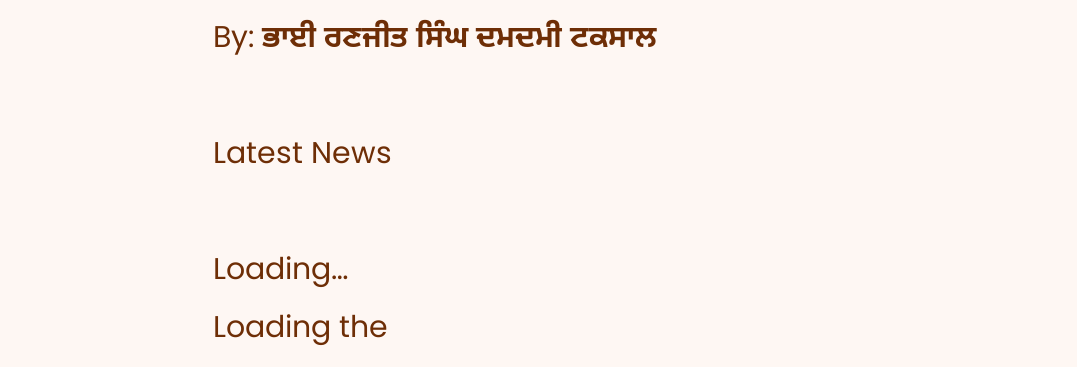By: ਭਾਈ ਰਣਜੀਤ ਸਿੰਘ ਦਮਦਮੀ ਟਕਸਾਲ

Latest News

Loading…
Loading the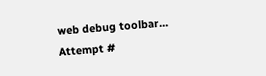web debug toolbar…
Attempt #